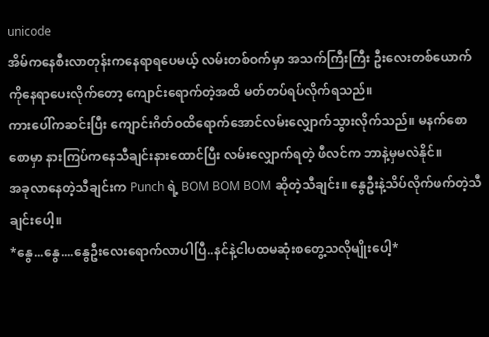unicode
အိမ်ကနေစီးလာတုန်းကနေရာရပေမယ့် လမ်းတစ်ဝက်မှာ အသက်ကြီးကြီး ဦးလေးတစ်ယောက်ကိုနေရာပေးလိုက်တော့ ကျောင်းရောက်တဲ့အထိ မတ်တပ်ရပ်လိုက်ရသည်။
ကားပေါ်ကဆင်းပြီး ကျောင်းဂိတ်ဝထိရောက်အောင်လမ်းလျှောက်သွားလိုက်သည်။ မနက်စောစောမှာ နားကြပ်ကနေသီချင်းနားထောင်ပြီး လမ်းလျှောက်ရတဲ့ ဖီလင်က ဘာနဲ့မှမလဲနိုင်။
အခုလာနေတဲ့သီချင်းက Punch ရဲ့ BOM BOM BOM ဆိုတဲ့သီချင်း။ နွေဦးနဲ့သိပ်လိုက်ဖက်တဲ့သီချင်းပေါ့။
*နွေ...နွေ....နွေဦးလေးရောက်လာပါပြီ..နင်နဲ့ငါပထမဆုံးစတွေ့သလိုမျိုးပေါ့*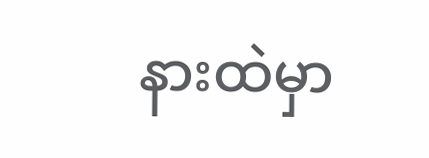နားထဲမှာ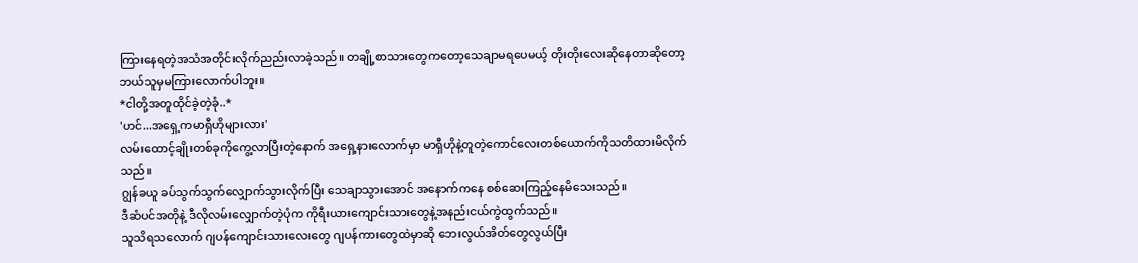ကြားနေရတဲ့အသံအတိုင်းလိုက်ညည်းလာခဲ့သည်။ တချို့စာသားတွေကတော့သေချာမရပေမယ့် တိုးတိုးလေးဆိုနေတာဆိုတော့ ဘယ်သူမှမကြားလောက်ပါဘူး။
*ငါတို့အတူထိုင်ခဲ့တဲ့ခုံ..*
'ဟင်...အရှေ့ကမာရှီဟိုများလား'
လမ်းထောင့်ချိုးတစ်ခုကိုကွေ့လာပြီးတဲ့နောက် အရှေ့နားလောက်မှာ မာရှီဟိုနဲ့တူတဲ့ကောင်လေးတစ်ယောက်ကိုသတိထားမိလိုက်သည်။
ဂျွန်ခယူ ခပ်သွက်သွက်လျှောက်သွားလိုက်ပြီး သေချာသွားအောင် အနောက်ကနေ စစ်ဆေးကြည့်နေမိသေးသည်။
ဒီဆံပင်အတိုနဲ့ ဒီလိုလမ်းလျှောက်တဲ့ပုံက ကိုရီးယားကျောင်းသားတွေနဲ့အနည်းငယ်ကွဲထွက်သည်။
သူသိရသလောက် ဂျပန်ကျောင်းသားလေးတွေ ဂျပန်ကားတွေထဲမှာဆို ဘေးလွယ်အိတ်တွေလွယ်ပြီး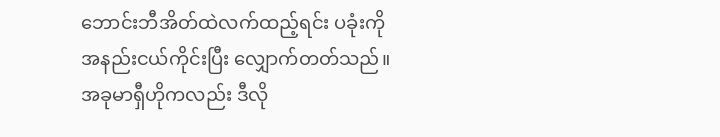ဘောင်းဘီအိတ်ထဲလက်ထည့်ရင်း ပခုံးကို အနည်းငယ်ကိုင်းပြီး လျှောက်တတ်သည်။
အခုမာရှီဟိုကလည်း ဒီလို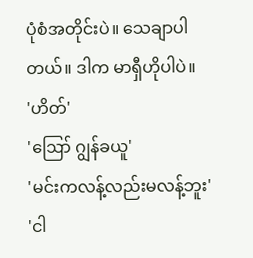ပုံစံအတိုင်းပဲ။ သေချာပါတယ်။ ဒါက မာရှီဟိုပါပဲ။
'ဟိတ်'
'ဪ ဂျွန်ခယူ'
'မင်းကလန့်လည်းမလန့်ဘူး'
'ငါ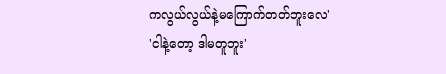ကလွယ်လွယ်နဲ့မကြောက်တတ်ဘူးလေ'
'ငါနဲ့တော့ ဒါမတူဘူး'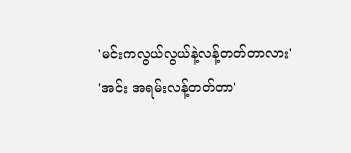'မင်းကလွယ်လွယ်နဲ့လန့်တတ်တာလား'
'အင်း အရမ်းလန့်တတ်တာ'